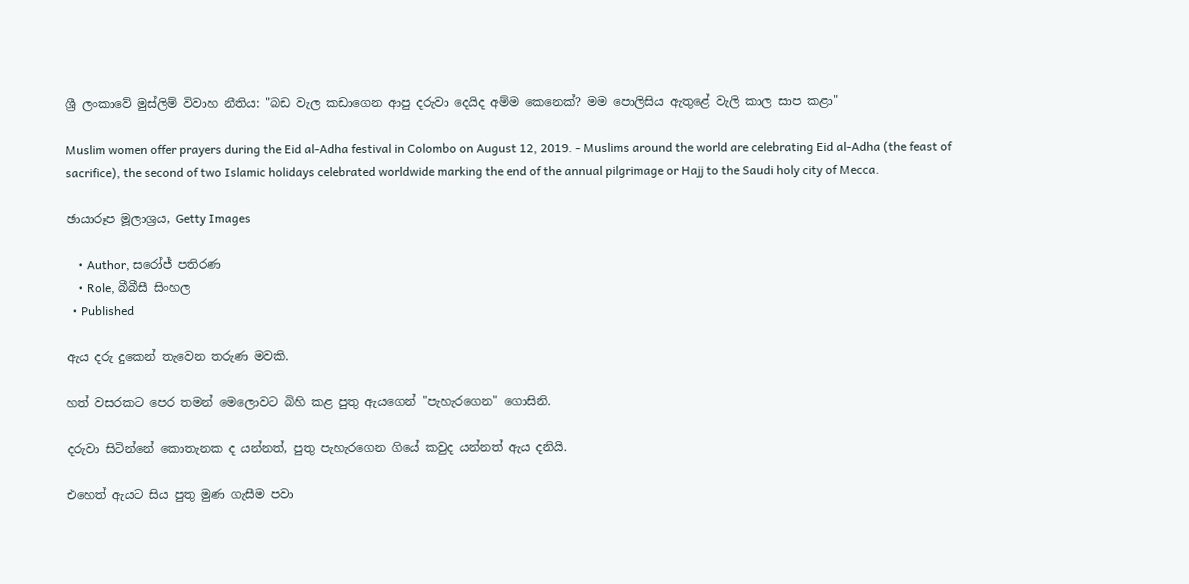ශ්‍රී ලංකාවේ මුස්ලිම් විවාහ නීතිය: "බඩ වැල කඩාගෙන ආපු දරුවා දෙයිද අම්ම කෙනෙක්? මම පොලිසිය ඇතුළේ වැලි කාල සාප කළා"

Muslim women offer prayers during the Eid al-Adha festival in Colombo on August 12, 2019. - Muslims around the world are celebrating Eid al-Adha (the feast of sacrifice), the second of two Islamic holidays celebrated worldwide marking the end of the annual pilgrimage or Hajj to the Saudi holy city of Mecca.

ඡායාරූප මූලාශ්‍රය, Getty Images

    • Author, සරෝජ් පතිරණ
    • Role, බීබීසී සිංහල
  • Published

ඇය දරු දුකෙන් තැවෙන තරුණ මවකි.

හත් වසරකට පෙර තමන් මෙලොවට බිහි කළ පුතු ඇයගෙන් "පැහැරගෙන" ගොසිනි.

දරුවා සිටින්නේ කොතැනක ද යන්නත්, පුතු පැහැරගෙන ගියේ කවුද යන්නත් ඇය දනියි.

එහෙත් ඇයට සිය පුතු මුණ ගැසීම පවා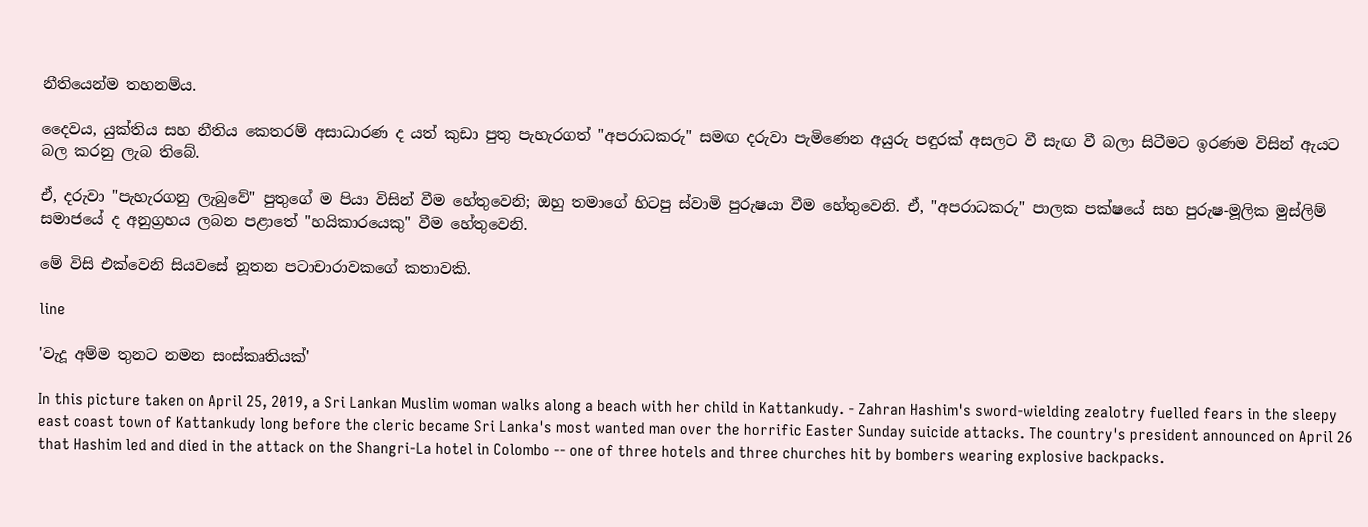නීතියෙන්ම තහනම්ය.

දෛවය, යුක්තිය සහ නීතිය කෙතරම් අසාධාරණ ද යත් කුඩා පුතු පැහැරගත් "අපරාධකරු" සමඟ දරුවා පැමිණෙන අයුරු පඳුරක් අසලට වී සැඟ වී බලා සිටීමට ඉරණම විසින් ඇයට බල කරනු ලැබ තිබේ.

ඒ, දරුවා "පැහැරගනු ලැබුවේ" පුතුගේ ම පියා විසින් වීම හේතුවෙනි; ඔහු තමාගේ හිටපු ස්වාමි පුරුෂයා වීම හේතුවෙනි. ඒ, "අපරාධකරු" පාලක පක්ෂයේ සහ පුරුෂ-මූලික මුස්ලිම් සමාජයේ ද අනුග්‍රහය ලබන පළාතේ "හයිකාරයෙකු" වීම හේතුවෙනි.

මේ විසි එක්වෙනි සියවසේ නූතන පටාචාරාවකගේ කතාවකි.

line

'වැදූ අම්ම තුනට නමන සංස්කෘතියක්'

In this picture taken on April 25, 2019, a Sri Lankan Muslim woman walks along a beach with her child in Kattankudy. - Zahran Hashim's sword-wielding zealotry fuelled fears in the sleepy east coast town of Kattankudy long before the cleric became Sri Lanka's most wanted man over the horrific Easter Sunday suicide attacks. The country's president announced on April 26 that Hashim led and died in the attack on the Shangri-La hotel in Colombo -- one of three hotels and three churches hit by bombers wearing explosive backpacks.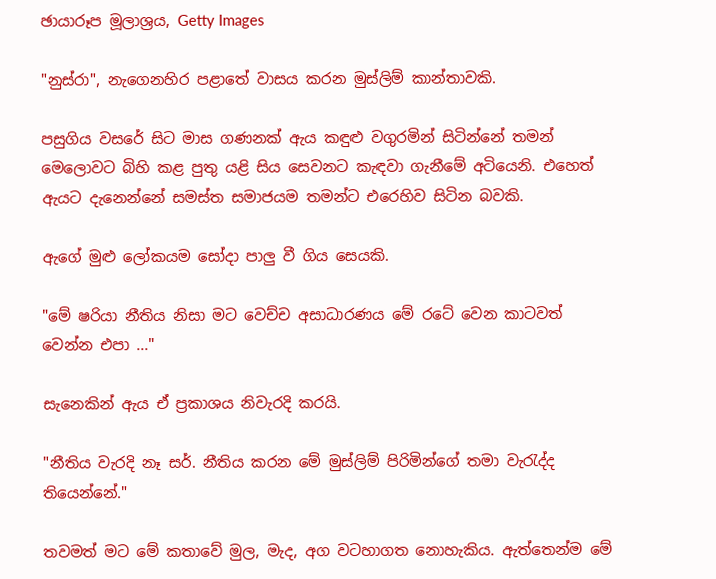ඡායාරූප මූලාශ්‍රය, Getty Images

"නුස්රා", නැගෙනහිර පළාතේ වාසය කරන මුස්ලිම් කාන්තාවකි.

පසුගිය වසරේ සිට මාස ගණනක් ඇය කඳුළු වගුරමින් සිටින්නේ තමන් මෙලොවට බිහි කළ පුතු යළි සිය සෙවනට කැඳවා ගැනීමේ අටියෙනි. එහෙත් ඇයට දැනෙන්නේ සමස්ත සමාජයම තමන්ට එරෙහිව සිටින බවකි.

ඇගේ මුළු ලෝකයම සෝදා පාලු වී ගිය සෙයකි.

"මේ ෂරියා නීතිය නිසා මට වෙච්ච අසාධාරණය මේ රටේ වෙන කාටවත් වෙන්න එපා ..."

සැනෙකින් ඇය ඒ ප්‍රකාශය නිවැරදි කරයි.

"නීතිය වැරදි නෑ සර්. නීතිය කරන මේ මුස්ලිම් පිරිමින්ගේ තමා වැරැද්ද තියෙන්නේ."

තවමත් මට මේ කතාවේ මුල, මැද, අග වටහාගත නොහැකිය. ඇත්තෙන්ම මේ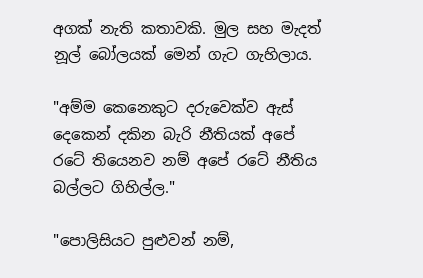අගක් නැති කතාවකි. මුල සහ මැදත් නූල් බෝලයක් මෙන් ගැට ගැහිලාය.

"අම්ම කෙනෙකුට දරුවෙක්ව ඇස් දෙකෙන් දකින බැරි නීතියක් අපේ රටේ තියෙනව නම් අපේ රටේ නීතිය බල්ලට ගිහිල්ල."

"පොලිසියට පුළුවන් නම්,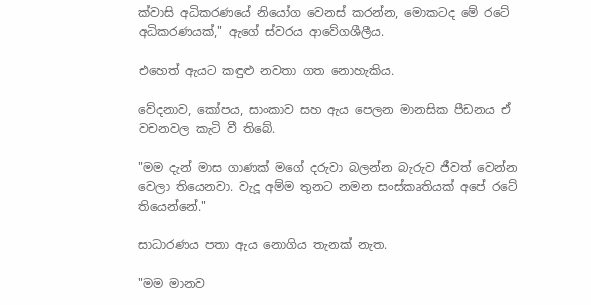ක්වාසි අධිකරණයේ නියෝග වෙනස් කරන්න, මොකටද මේ රටේ අධිකරණයක්," ඇගේ ස්වරය ආවේගශීලීය.

එහෙත් ඇයට කඳුළු නවතා ගත නොහැකිය.

වේදනාව, කෝපය, සාංකාව සහ ඇය පෙලන මානසික පීඩනය ඒ වචනවල කැටි වී තිබේ.

"මම දැන් මාස ගාණක් මගේ දරුවා බලන්න බැරුව ජීවත් වෙන්න වෙලා තියෙනවා. වැදූ අම්ම තුනට නමන සංස්කෘතියක් අපේ රටේ තියෙන්නේ."

සාධාරණය පතා ඇය නොගිය තැනක් නැත.

"මම මානව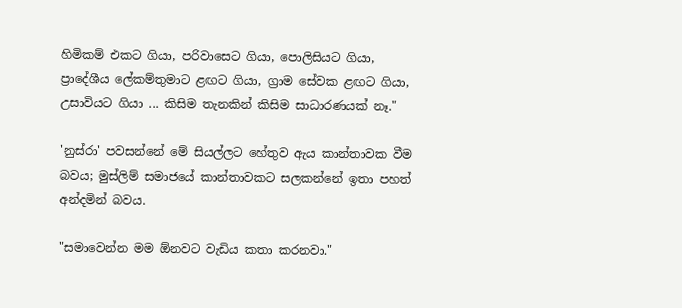හිමිකම් එකට ගියා, පරිවාසෙට ගියා, පොලිසියට ගියා, ප්‍රාදේශීය ලේකම්තුමාට ළඟට ගියා, ග්‍රාම සේවක ළඟට ගියා, උසාවියට ගියා ... කිසිම තැනකින් කිසිම සාධාරණයක් නෑ."

'නුස්රා' පවසන්නේ මේ සියල්ලට හේතුව ඇය කාන්තාවක වීම බවය; මුස්ලිම් සමාජයේ කාන්තාවකට සලකන්නේ ඉතා පහත් අන්දමින් බවය.

"සමාවෙන්න මම ඕනවට වැඩිය කතා කරනවා."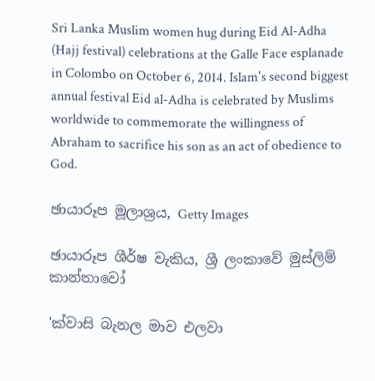Sri Lanka Muslim women hug during Eid Al-Adha (Hajj festival) celebrations at the Galle Face esplanade in Colombo on October 6, 2014. Islam's second biggest annual festival Eid al-Adha is celebrated by Muslims worldwide to commemorate the willingness of Abraham to sacrifice his son as an act of obedience to God.

ඡායාරූප මූලාශ්‍රය, Getty Images

ඡායාරූප ශීර්ෂ වැකිය, ශ්‍රී ලංකාවේ මුස්ලිම් කාන්තාවෝ

'ක්වාසි බැනල මාව එලවා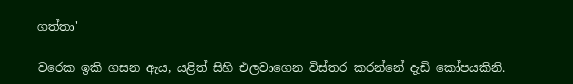ගත්තා'

වරෙක ඉකි ගසන ඇය, යළිත් සිහි එලවාගෙන විස්තර කරන්නේ දැඩි කෝපයකිනි.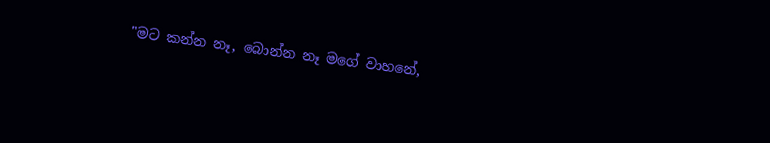"මට කන්න නෑ, බොන්න නෑ මගේ වාහනේ,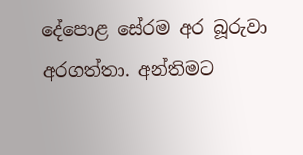දේපොළ සේරම අර බූරුවා අරගත්තා. අන්තිමට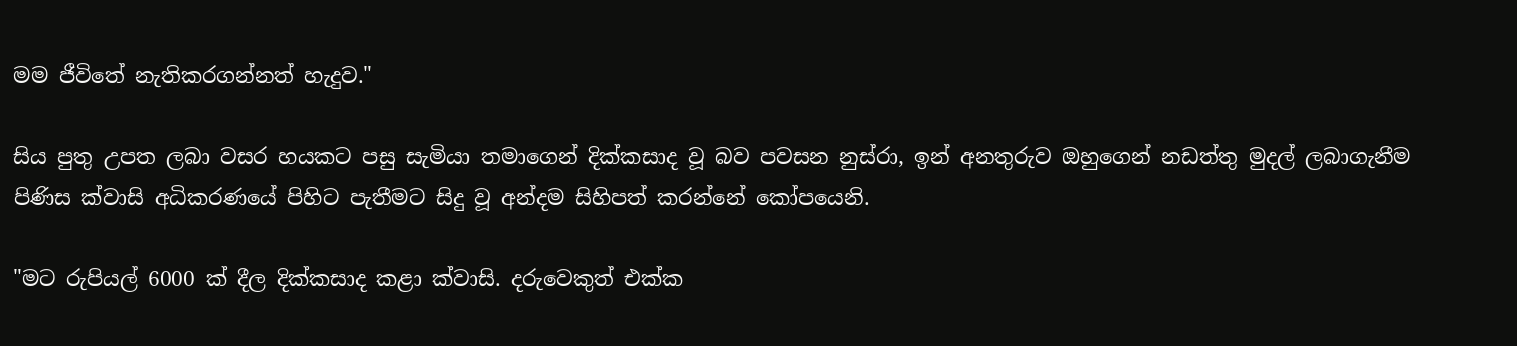මම ජීවිතේ නැතිකරගන්නත් හැදුව."

සිය පුතු උපත ලබා වසර හයකට පසු සැමියා තමාගෙන් දික්කසාද වූ බව පවසන නුස්රා, ඉන් අනතුරුව ඔහුගෙන් නඩත්තු මුදල් ලබාගැනීම පිණිස ක්වාසි අධිකරණයේ පිහිට පැතීමට සිදු වූ අන්දම සිහිපත් කරන්නේ කෝපයෙනි.

"මට රුපියල් 6000 ක් දීල දික්කසාද කළා ක්වාසි. දරුවෙකුත් එක්ක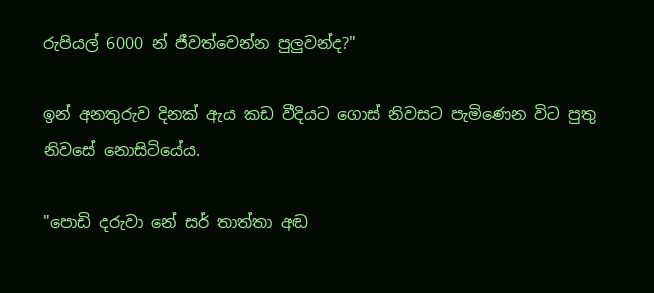රුපියල් 6000 න් ජීවත්වෙන්න පුලුවන්ද?"

ඉන් අනතුරුව දිනක් ඇය කඩ වීදියට ගොස් නිවසට පැමිණෙන විට පුතු නිවසේ නොසිටියේය.

"පොඩි දරුවා නේ සර් තාත්තා අඬ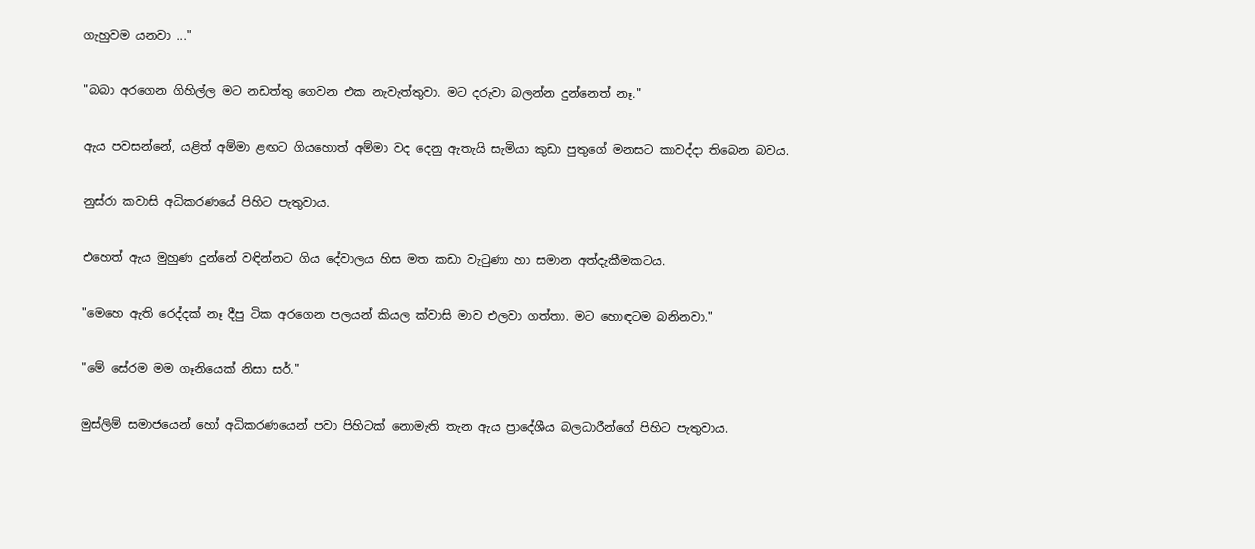ගැහුවම යනවා ..."

"බබා අරගෙන ගිහිල්ල මට නඩත්තු ගෙවන එක නැවැත්තුවා. මට දරුවා බලන්න දුන්නෙත් නෑ."

ඇය පවසන්නේ, යළිත් අම්මා ළඟට ගියහොත් අම්මා වද දෙනු ඇතැයි සැමියා කුඩා පුතුගේ මනසට කාවද්දා තිබෙන බවය.

නුස්රා කවාසි අධිකරණයේ පිහිට පැතුවාය.

එහෙත් ඇය මුහුණ දුන්නේ වඳින්නට ගිය දේවාලය හිස මත කඩා වැටුණා හා සමාන අත්දැකීමකටය.

"මෙහෙ ඇති රෙද්දක් නෑ දීපු ටික අරගෙන පලයන් කියල ක්වාසි මාව එලවා ගත්තා. මට හොඳටම බනිනවා."

"මේ සේරම මම ගෑනියෙක් නිසා සර්."

මුස්ලිම් සමාජයෙන් හෝ අධිකරණයෙන් පවා පිහිටක් නොමැති තැන ඇය ප්‍රාදේශීය බලධාරීන්ගේ පිහිට පැතුවාය.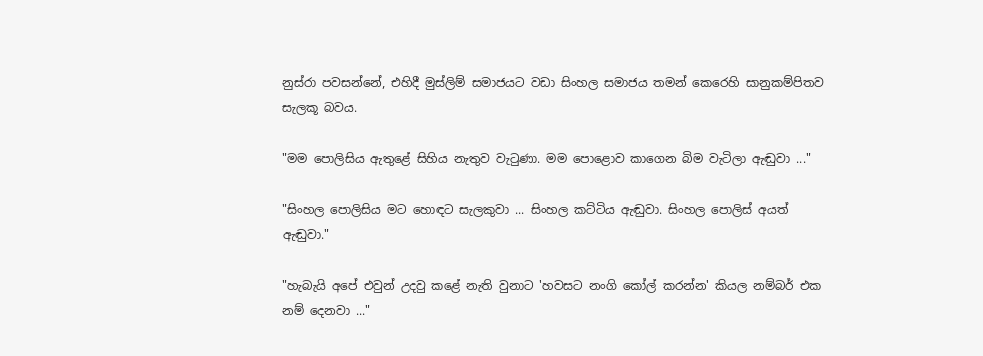නුස්රා පවසන්නේ, එහිදී මුස්ලිම් සමාජයට වඩා සිංහල සමාජය තමන් කෙරෙහි සානුකම්පිතව සැලකූ බවය.

"මම පොලිසිය ඇතුළේ සිහිය නැතුව වැටුණා. මම පොළොව කාගෙන බිම වැටිලා ඇඬුවා ..."

"සිංහල පොලිසිය මට හොඳට සැලකුවා ... සිංහල කට්ටිය ඇඬුවා. සිංහල පොලිස් අයත් ඇඬුවා."

"හැබැයි අපේ එවුන් උදවු කළේ නැති වුනාට 'හවසට නංගි කෝල් කරන්න' කියල නම්බර් එක නම් දෙනවා ..."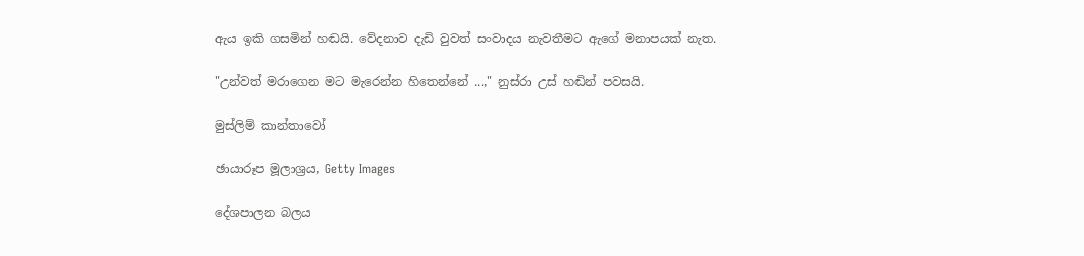ඇය ඉකි ගසමින් හඬයි. වේදනාව දැඩි වුවත් සංවාදය නැවතීමට ඇගේ මනාපයක් නැත.

"උන්වත් මරාගෙන මට මැරෙන්න හිතෙන්නේ ...," නුස්රා උස් හඬින් පවසයි.

මුස්ලිම් කාන්තාවෝ

ඡායාරූප මූලාශ්‍රය, Getty Images

දේශපාලන බලය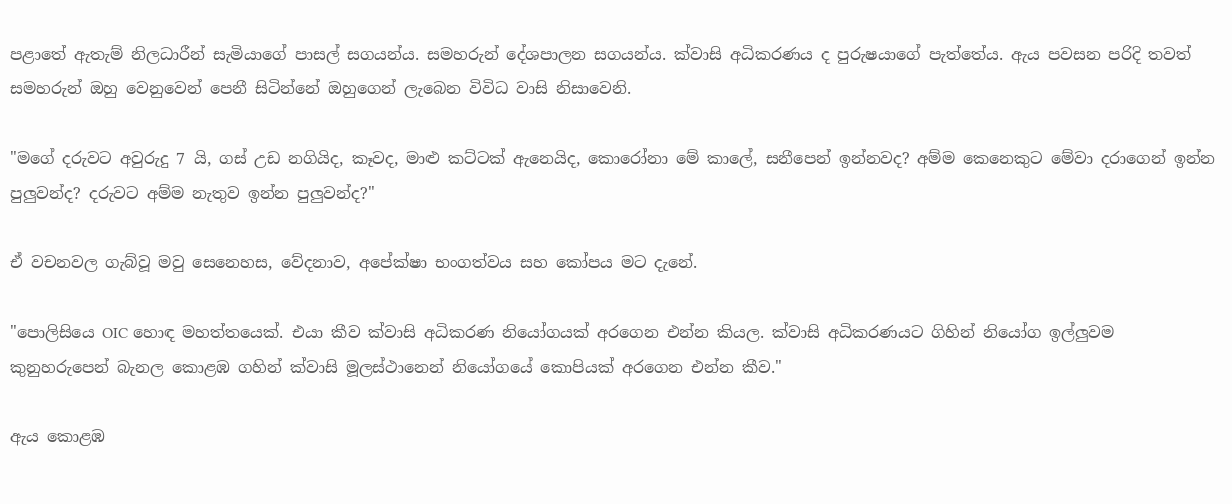පළාතේ ඇතැම් නිලධාරීන් සැමියාගේ පාසල් සගයන්ය. සමහරුන් දේශපාලන සගයන්ය. ක්වාසි අධිකරණය ද පුරුෂයාගේ පැත්තේය. ඇය පවසන පරිදි තවත් සමහරුන් ඔහු වෙනුවෙන් පෙනී සිටින්නේ ඔහුගෙන් ලැබෙන විවිධ වාසි නිසාවෙනි.

"මගේ දරුවට අවුරුදු 7 යි, ගස් උඩ නගියිද, කෑවද, මාළු කට්ටක් ඇනෙයිද, කොරෝනා මේ කාලේ, සනීපෙන් ඉන්නවද? අම්ම කෙනෙකුට මේවා දරාගෙන් ඉන්න පුලුවන්ද? දරුවට අම්ම නැතුව ඉන්න පුලුවන්ද?"

ඒ වචනවල ගැබ්වූ මවු සෙනෙහස, වේදනාව, අපේක්ෂා භංගත්වය සහ කෝපය මට දැනේ.

"පොලිසියෙ OIC හොඳ මහත්තයෙක්. එයා කීව ක්වාසි අධිකරණ නියෝගයක් අරගෙන එන්න කියල. ක්වාසි අධිකරණයට ගිහින් නියෝග ඉල්ලුවම කුනුහරුපෙන් බැනල කොළඹ ගහින් ක්වාසි මූලස්ථානෙන් නියෝගයේ කොපියක් අරගෙන එන්න කීව."

ඇය කොළඹ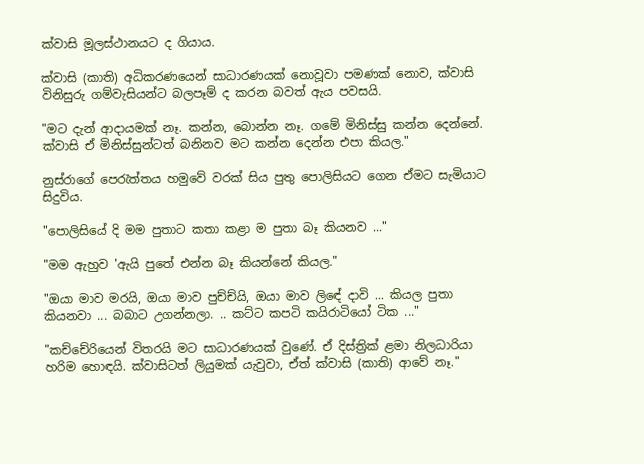ක්වාසි මූලස්ථානයට ද ගියාය.

ක්වාසි (කාති) අධිකරණයෙන් සාධාරණයක් නොවූවා පමණක් නොව, ක්වාසි විනිසුරු ගම්වැසියන්ට බලපෑම් ද කරන බවත් ඇය පවසයි.

"මට දැන් ආදායමක් නෑ. කන්න, බොන්න නෑ. ගමේ මිනිස්සු කන්න දෙන්නේ. ක්වාසි ඒ මිනිස්සුන්ටත් බනිනව මට කන්න දෙන්න එපා කියල."

නුස්රාගේ පෙරැත්තය හමුවේ වරක් සිය පුතු පොලිසියට ගෙන ඒමට සැමියාට සිදුවිය.

"පොලිසියේ දි මම පුතාට කතා කළා ම පුතා බෑ කියනව ..."

"මම ඇහුව 'ඇයි පුතේ එන්න බෑ කියන්නේ කියල."

"ඔයා මාව මරයි, ඔයා මාව පුච්ච්යි, ඔයා මාව ලිඳේ දාවි ... කියල පුතා කියනවා ... බබාට උගන්නලා. .. කට්ට කපටි කයිරාටියෝ ටික ..."

"කච්චේරියෙන් විතරයි මට සාධාරණයක් වුණේ. ඒ දිස්ත්‍රික් ළමා නිලධාරියා හරිම හොඳයි. ක්වාසිටත් ලියුමක් යැවුවා, ඒත් ක්වාසි (කාති) ආවේ නෑ."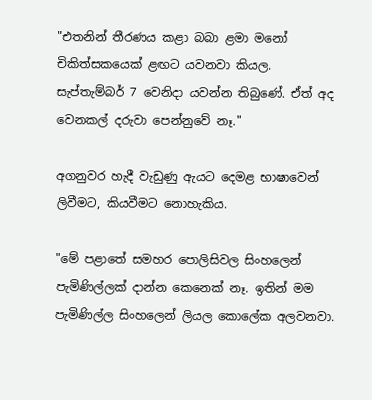"එතනින් තීරණය කළා බබා ළමා මනෝ චිකිත්සකයෙක් ළඟට යවනවා කියල. සැප්තැම්බර් 7 වෙනිදා යවන්න තිබුණේ. ඒත් අද වෙනකල් දරුවා පෙන්නුවේ නෑ."

අගනුවර හැදී වැඩුණු ඇයට දෙමළ භාෂාවෙන් ලිවීමට, කියවීමට නොහැකිය.

"මේ පළාතේ සමහර පොලිසිවල සිංහලෙන් පැමිණිල්ලක් දාන්න කෙනෙක් නෑ. ඉතින් මම පැමිණිල්ල සිංහලෙන් ලියල කොලේක අලවනවා.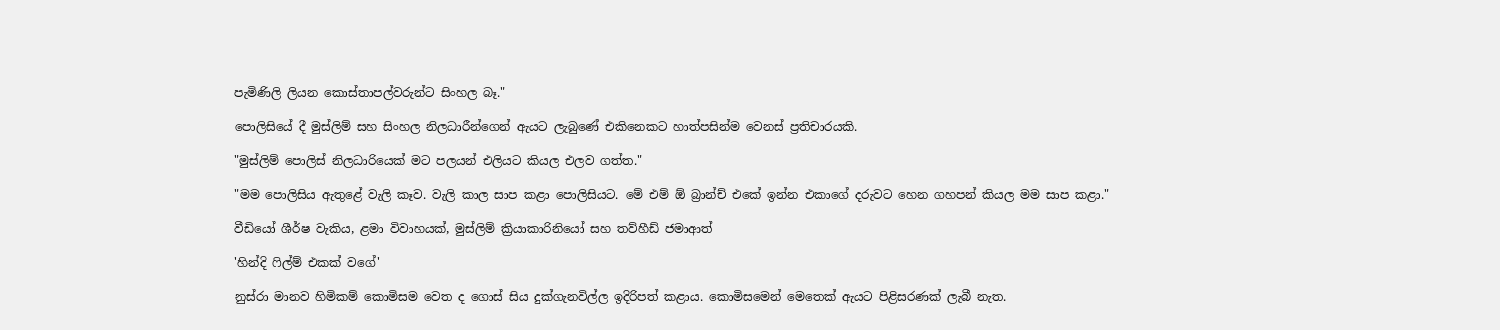පැමිණිලි ලියන කොස්තාපල්වරුන්ට සිංහල බෑ."

පොලිසියේ දී මුස්ලිම් සහ සිංහල නිලධාරීන්ගෙන් ඇයට ලැබුණේ එකිනෙකට හාත්පසින්ම වෙනස් ප්‍රතිචාරයකි.

"මුස්ලිම් පොලිස් නිලධාරියෙක් මට පලයන් එලියට කියල එලව ගත්ත."

"මම පොලිසිය ඇතුළේ වැලි කෑව. වැලි කාල සාප කළා පොලිසියට. මේ එම් ඕ බ්‍රාන්ච් එකේ ඉන්න එකාගේ දරුවට හෙන ගහපන් කියල මම සාප කළා."

වීඩියෝ ශීර්ෂ වැකිය, ළමා විවාහයක්, මුස්ලිම් ක්‍රියාකාරිනියෝ සහ තව්හීඩ් ජමාආත්

'හින්දි ෆිල්ම් එකක් වගේ'

නුස්රා මානව හිමිකම් කොමිසම වෙත ද ගොස් සිය දුක්ගැනවිල්ල ඉදිරිපත් කළාය. කොමිසමෙන් මෙතෙක් ඇයට පිළිසරණක් ලැබී නැත.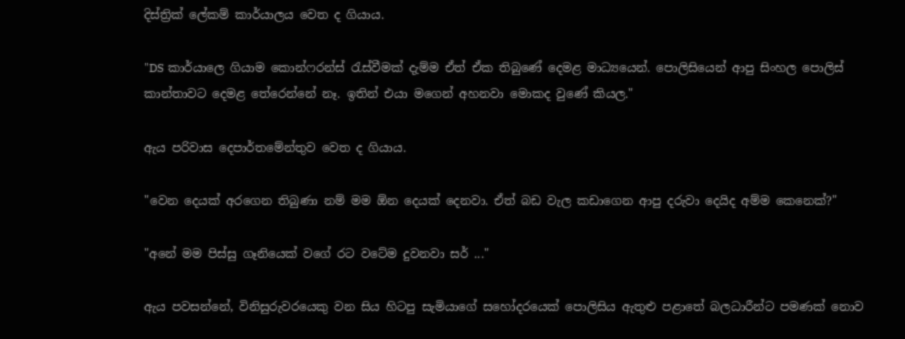දිස්ත්‍රික් ලේකම් කාර්යාලය වෙත ද ගියාය.

"DS කාර්යාලෙ ගියාම කොන්ෆරන්ස් රැස්වීමක් දැම්ම ඒත් ඒක තිබුණේ දෙමළ මාධ්‍යයෙන්. පොලිසියෙන් ආපු සිංහල පොලිස් කාන්තාවට දෙමළ තේරෙන්නේ නෑ. ඉතින් එයා මගෙන් අහනවා මොකද වුණේ කියල."

ඇය පරිවාස දෙපාර්තමේන්තුව වෙත ද ගියාය.

"වෙන දෙයක් අරගෙන තිබුණා නම් මම ඕන දෙයක් දෙනවා. ඒත් බඩ වැල කඩාගෙන ආපු දරුවා දෙයිද අම්ම කෙනෙක්?"

"අනේ මම පිස්සු ගෑනියෙක් වගේ රට වටේම දුවනවා සර් ..."

ඇය පවසන්නේ, විනිසුරුවරයෙකු වන සිය හිටපු සැමියාගේ සහෝදරයෙක් පොලිසිය ඇතුළු පළාතේ බලධාරීන්ට පමණක් නොව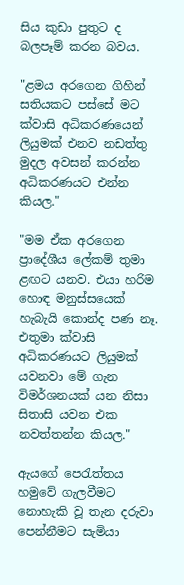සිය කුඩා පුතුට ද බලපෑම් කරන බවය.

"ළමය අරගෙන ගිහින් සතියකට පස්සේ මට ක්වාසි අධිකරණයෙන් ලියුමක් එනව නඩත්තු මුදල අවසන් කරන්න අධිකරණයට එන්න කියල."

"මම ඒක අරගෙන ප්‍රාදේශීය ලේකම් තුමා ළඟට යනව. එයා හරිම හොඳ මනුස්සයෙක් හැබැයි කොන්ද පණ නෑ. එතුමා ක්වාසි අධිකරණයට ලියුමක් යවනවා මේ ගැන විමර්ශනයක් යන නිසා සිතාසි යවන එක නවත්තන්න කියල."

ඇයගේ පෙරැත්තය හමුවේ ගැලවීමට නොහැකි වූ තැන දරුවා පෙන්නීමට සැමියා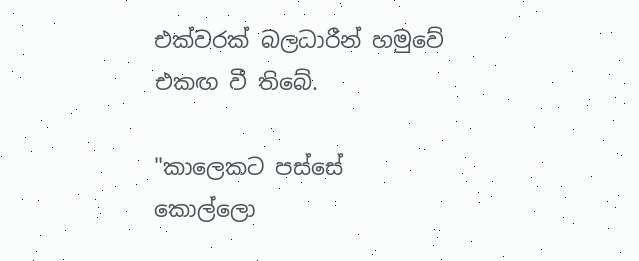එක්වරක් බලධාරීන් හමුවේ එකඟ වී තිබේ.

"කාලෙකට පස්සේ කොල්ලො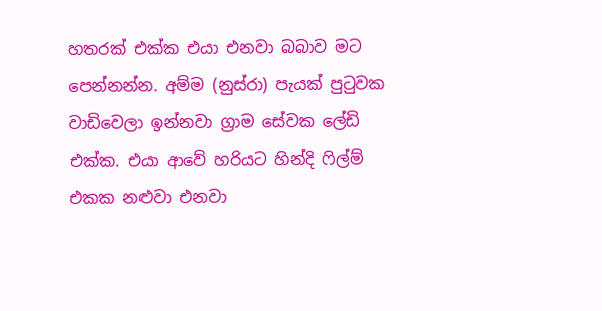හතරක් එක්ක එයා එනවා බබාව මට පෙන්නන්න. අම්ම (නුස්රා) පැයක් පුටුවක වාඩිවෙලා ඉන්නවා ග්‍රාම සේවක ලේඩි එක්ක. එයා ආවේ හරියට හින්දි ෆිල්ම් එකක නළුවා එනවා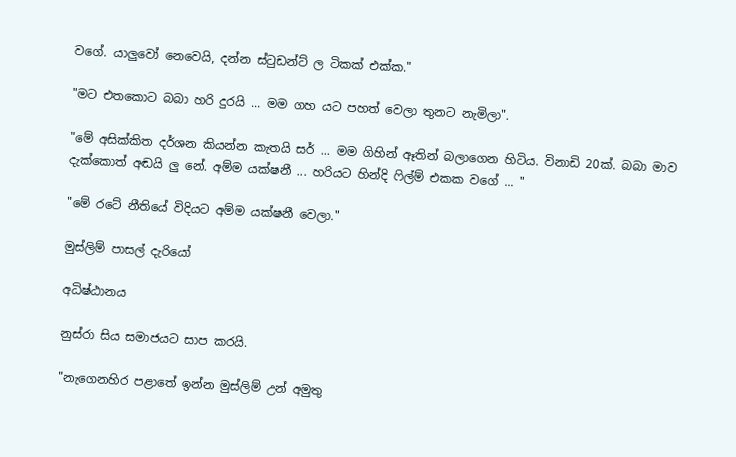වගේ. යාලුවෝ නෙවෙයි, දන්න ස්ටුඩන්ට් ල ටිකක් එක්ක."

"මට එතකොට බබා හරි දුරයි ... මම ගහ යට පහත් වෙලා තුනට නැමිලා".

"මේ අසික්කිත දර්ශන කියන්න කැතයි සර් ... මම ගිහින් ඈතින් බලාගෙන හිටිය. විනාඩි 20ක්. බබා මාව දැක්කොත් අඬයි ලු නේ. අම්ම යක්ෂනී ... හරියට හින්දි ෆිල්ම් එකක වගේ ... "

"මේ රටේ නීතියේ විදියට අම්ම යක්ෂනී වෙලා."

මුස්ලිම් පාසල් දැරියෝ

අධිෂ්ඨානය

නුස්රා සිය සමාජයට සාප කරයි.

"නැගෙනහිර පළාතේ ඉන්න මුස්ලිම් උන් අමුතු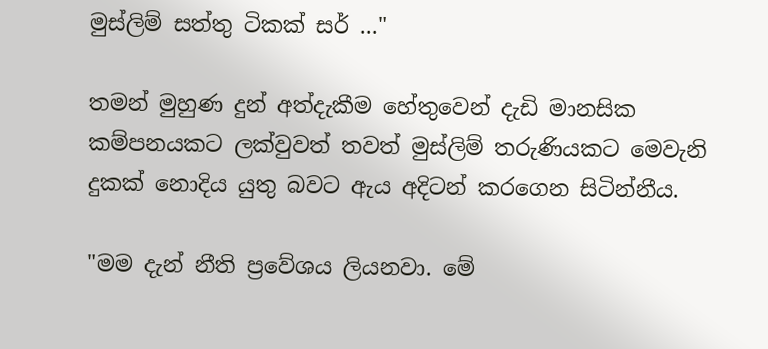මුස්ලිම් සත්තු ටිකක් සර් ..."

තමන් මුහුණ දුන් අත්දැකීම හේතුවෙන් දැඩි මානසික කම්පනයකට ලක්වුවත් තවත් මුස්ලිම් තරුණියකට මෙවැනි දුකක් නොදිය යුතු බවට ඇය අදිටන් කරගෙන සිටින්නීය.

"මම දැන් නීති ප්‍රවේශය ලියනවා. මේ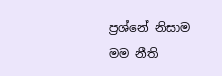ප්‍රශ්නේ නිසාම මම නීති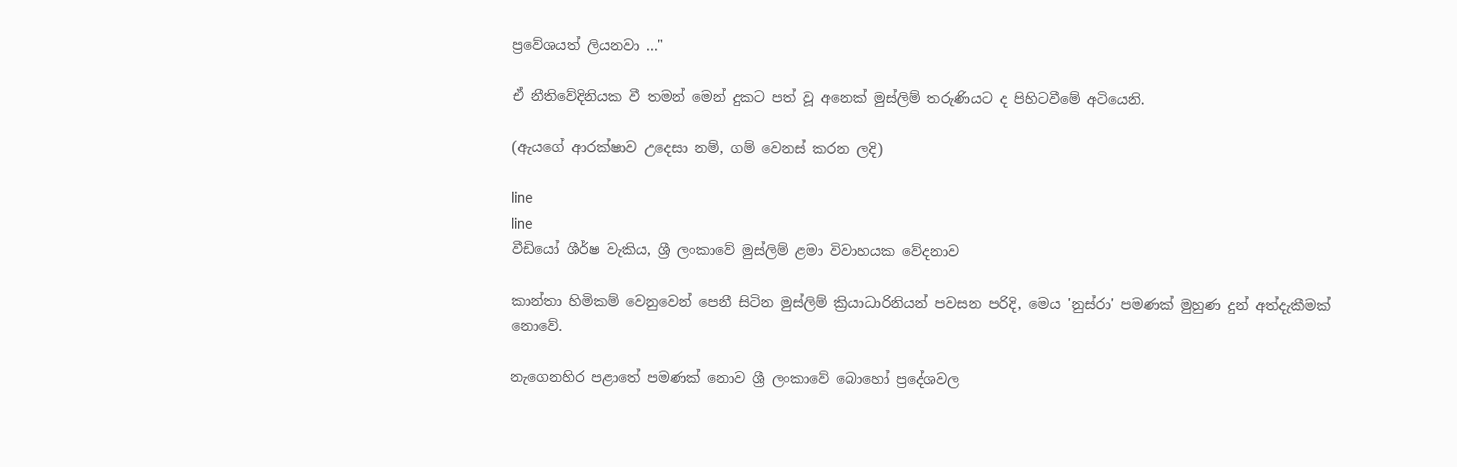ප්‍රවේශයත් ලියනවා ..."

ඒ නීතිවේදිනියක වී තමන් මෙන් දුකට පත් වූ අනෙක් මුස්ලිම් තරුණියට ද පිහිටවීමේ අටියෙනි.

(ඇයගේ ආරක්ෂාව උදෙසා නම්, ගම් වෙනස් කරන ලදි)

line
line
වීඩියෝ ශීර්ෂ වැකිය, ශ්‍රී ලංකාවේ මුස්ලිම් ළමා විවාහයක වේදනාව

කාන්තා හිමිකම් වෙනුවෙන් පෙනී සිටින මුස්ලිම් ක්‍රියාධාරිනියන් පවසන පරිදි, මෙය 'නුස්රා' පමණක් මුහුණ දුන් අත්දැකීමක් නොවේ.

නැගෙනහිර පළාතේ පමණක් නොව ශ්‍රී ලංකාවේ බොහෝ ප්‍රදේශවල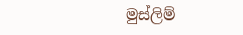මුස්ලිම්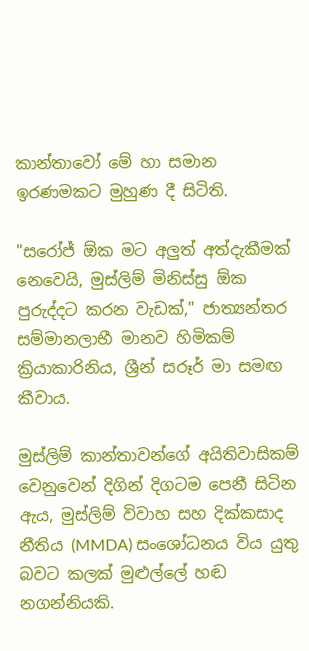කාන්තාවෝ මේ හා සමාන ඉරණමකට මුහුණ දී සිටිති.

"සරෝජ් ඕක මට අලුත් අත්දැකීමක් නෙවෙයි, මුස්ලිම් මිනිස්සු ඕක පුරුද්දට කරන වැඩක්," ජාත්‍යන්තර සම්මානලාභී මානව හිමිකම් ක්‍රියාකාරිනිය, ශ්‍රීන් සරූර් මා සමඟ කීවාය.

මුස්ලිම් කාන්තාවන්ගේ අයිතිවාසිකම් වෙනුවෙන් දිගින් දිගටම පෙනී සිටින ඇය, මුස්ලිම් විවාහ සහ දික්කසාද නීතිය (MMDA) සංශෝධනය විය යුතු බවට කලක් මුළුල්ලේ හඬ නගන්නියකි.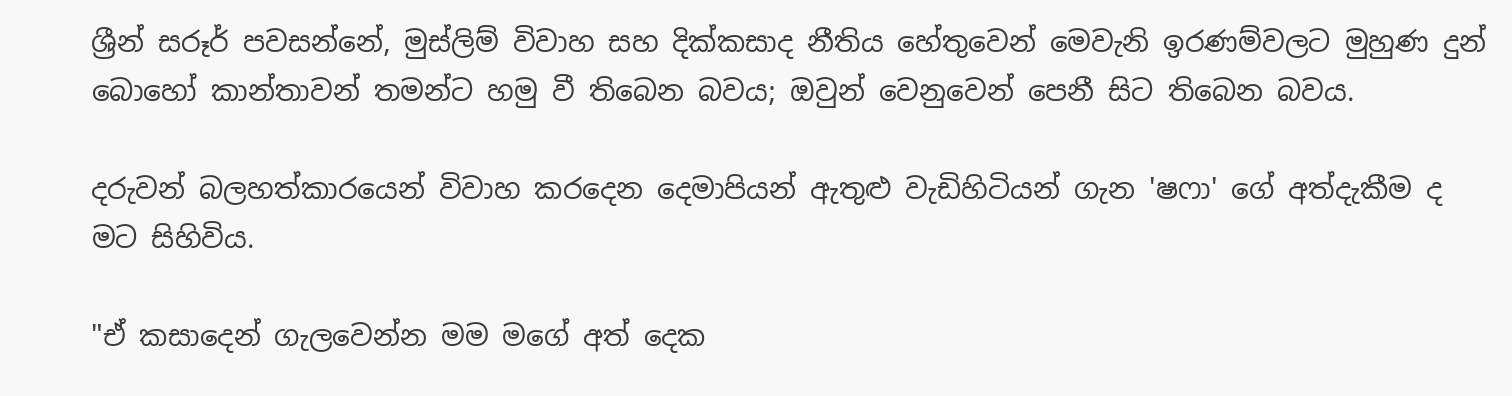ශ්‍රීන් සරූර් පවසන්නේ, මුස්ලිම් විවාහ සහ දික්කසාද නීතිය හේතුවෙන් මෙවැනි ඉරණම්වලට මුහුණ දුන් බොහෝ කාන්තාවන් තමන්ට හමු වී තිබෙන බවය; ඔවුන් වෙනුවෙන් පෙනී සිට තිබෙන බවය.

දරුවන් බලහත්කාරයෙන් විවාහ කරදෙන දෙමාපියන් ඇතුළු වැඩිහිටියන් ගැන 'ෂෆා' ගේ අත්දැකීම ද මට සිහිවිය.

"ඒ කසාදෙන් ගැලවෙන්න මම මගේ අත් දෙක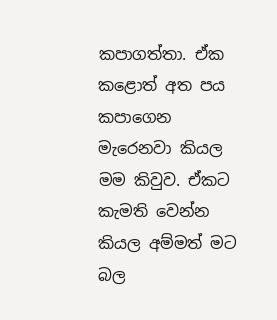කපාගත්තා. ඒක කළොත් අත පය කපාගෙන මැරෙනවා කියල මම කිවුව. ඒකට කැමති වෙන්න කියල අම්මත් මට බල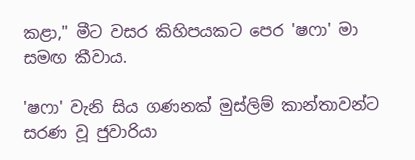කළා," මීට වසර කිහිපයකට පෙර 'ෂෆා' මා සමඟ කීවාය.

'ෂෆා' වැනි සිය ගණනක් මුස්ලිම් කාන්තාවන්ට සරණ වූ ජුවාරියා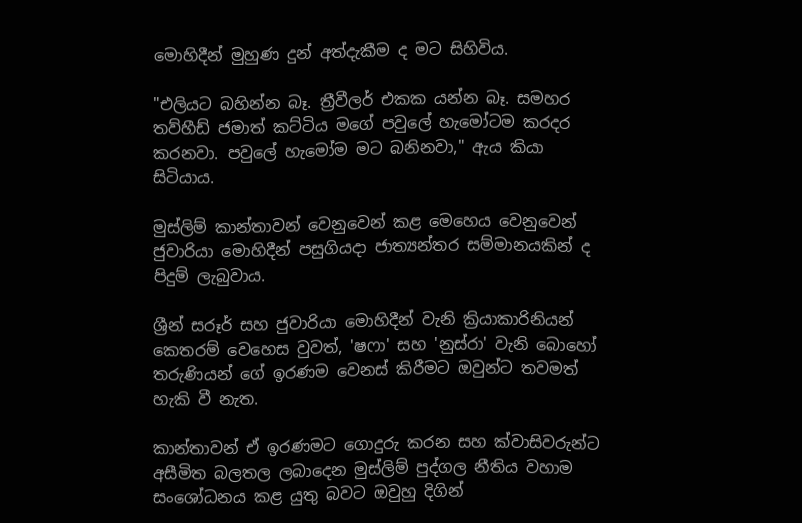මොහිදීන් මුහුණ දුන් අත්දැකීම ද මට සිහිවිය.

"එලියට බහින්න බෑ. ත්‍රීවීලර් එකක යන්න බෑ. සමහර තව්හීඩ් ජමාත් කට්ටිය මගේ පවුලේ හැමෝටම කරදර කරනවා. පවුලේ හැමෝම මට බනිනවා," ඇය කියා සිටියාය.

මුස්ලිම් කාන්තාවන් වෙනුවෙන් කළ මෙහෙය වෙනුවෙන් ජුවාරියා මොහිදීන් පසුගියදා ජාත්‍යන්තර සම්මානයකින් ද පිදුම් ලැබුවාය.

ශ්‍රීන් සරූර් සහ ජුවාරියා මොහිදීන් වැනි ක්‍රියාකාරිනියන් කෙතරම් වෙහෙස වුවත්, 'ෂෆා' සහ 'නුස්රා' වැනි බොහෝ තරුණියන් ගේ ඉරණම වෙනස් කිරීමට ඔවුන්ට තවමත් හැකි වී නැත.

කාන්තාවන් ඒ ඉරණමට ගොදුරු කරන සහ ක්වාසිවරුන්ට අසීමිත බලතල ලබාදෙන මුස්ලිම් පුද්ගල නීතිය වහාම සංශෝධනය කළ යුතු බවට ඔවුහු දිගින්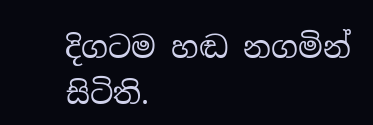දිගටම හඬ නගමින් සිටිති.